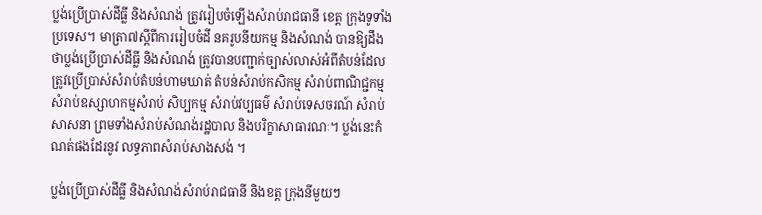ប្លង់ប្រើប្រាស់ដីធ្លី និងសំណង់ ត្រូវរៀបចំឡើងសំរាប់រាជធានី ខេត្ត ក្រុងទូទាំងប្រទេស។ មាត្រា៧ស្តីពីការរៀបចំដី នគរូបនីយកម្ម និងសំណង់ បានឱ្យដឹងថាប្លង់ប្រើប្រាស់ដីធ្លី និងសំណង់ ត្រូវបានបញ្ជាក់ច្បាស់លាស់អំពីតំបន់ដែលត្រូវប្រើប្រាស់សំរាប់តំបន់ហាមឃាត់ តំបន់សំរាប់កសិកម្ម សំរាប់ពាណិជ្ជកម្ម សំរាប់ឧស្សាហកម្មសំរាប់ សិប្បកម្ម សំរាប់វប្បធម៌ សំរាប់ទេសចរណ៍ សំរាប់សាសនា ព្រមទាំងសំរាប់សំណង់រដ្ឋបាល និងបរិក្ខាសាធារណៈ។ ប្លង់នេះកំណត់ផងដែរនូវ លទ្ធភាពសំរាប់សាងសង់ ។

ប្លង់ប្រើប្រាស់ដីធ្លី និងសំណង់សំរាប់រាជធានី និងខត្ត ក្រុងនីមួយៗ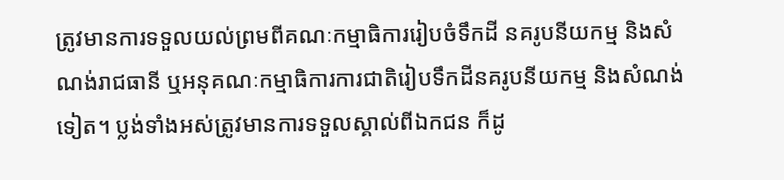ត្រូវមានការទទួលយល់ព្រមពីគណៈកម្មាធិការរៀបចំទឹកដី នគរូបនីយកម្ម និងសំណង់រាជធានី ឬអនុគណៈកម្មាធិការការជាតិរៀបទឹកដីនគរូបនីយកម្ម និងសំណង់ទៀត។ ប្លង់ទាំងអស់ត្រូវមានការទទួលស្គាល់ពីឯកជន ក៏ដូ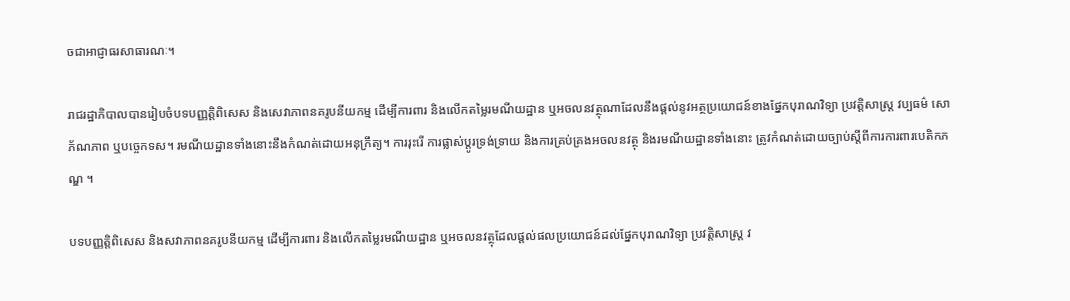ចជាអាជ្ញាធរសាធារណៈ។

រាជរដ្ឋាភិបាលបានរៀបចំបទបញ្ញត្តិពិសេស និងសេវាភាពនគរូបនីយកម្ម ដើម្បីការពារ និងលើកតម្លៃរមណីយដ្ឋាន ឬអចលនវត្ថុណាដែលនឹងផ្តល់នូវអត្ថប្រយោជន៍ខាងផ្នែកបុរាណវិទ្យា ប្រវត្តិសាស្ត្រ វប្បធម៌ សោភ័ណភាព ឬបច្ចេកទស។ រមណីយដ្ឋានទាំងនោះនឹងកំណត់ដោយអនុក្រឹត្យ។ ការរុះរើ ការផ្លាស់ប្តូរទ្រង់ទ្រាយ និងការគ្រប់គ្រងអចលនវត្ថុ និងរមណីយដ្ឋានទាំងនោះ ត្រូវកំណត់ដោយច្បាប់ស្តីពីការការពារបេតិកភណ្ឌ ។

បទបញ្ញត្តិពិសេស និងសវាភាពនគរូបនីយកម្ម ដើម្បីការពារ និងលើកតម្លៃរមណីយដ្ឋាន ឬអចលនវត្ថុដែលផ្តល់ផលប្រយោជន៍ដល់ផ្នែកបុរាណវិទ្យា ប្រវត្តិសាស្ត្រ វ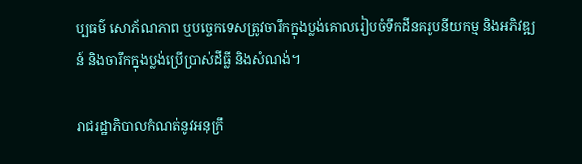ប្បធម៌ សោភ័ណភាព ឬបច្ចេកទេសត្រូវចារឹកក្នុងប្លង់គោលរៀបចំទឹកដីនគរូបនីយកម្ម និងអភិវឌ្ឍន៍ និងចារឹកក្នុងប្លង់ប្រើប្រាស់ដីធ្លី និងសំណង់។

រាជរដ្ឋាភិបាលកំណត់នូវអនុក្រឹ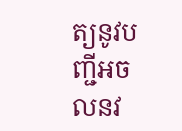ត្យនូវបញ្ជីអចលនវ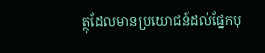ត្ថុដែលមានប្រយោជន៍ដល់ផ្នែកបុ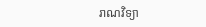រាណវិទ្យា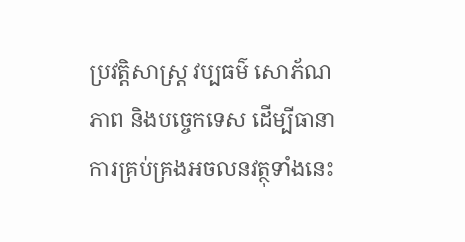ប្រវត្តិសាស្ត្រ វប្បធម៌ សោភ័ណភាព និងបច្ចេកទេស ដើម្បីធានាការគ្រប់គ្រងអចលនវត្ថុទាំងនេះ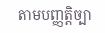តាមបញ្ញត្តិច្បា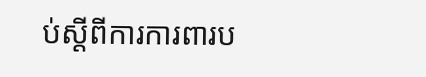ប់ស្តីពីការការពារប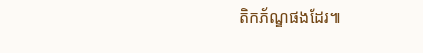តិកភ័ណ្ឌផងដែរ៕